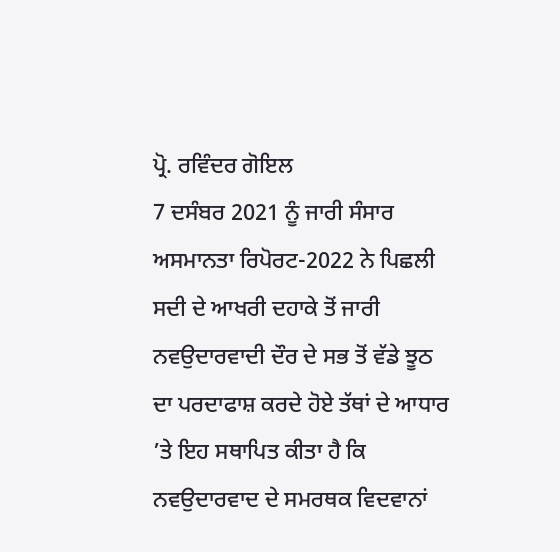ਪ੍ਰੋ. ਰਵਿੰਦਰ ਗੋਇਲ
7 ਦਸੰਬਰ 2021 ਨੂੰ ਜਾਰੀ ਸੰਸਾਰ ਅਸਮਾਨਤਾ ਰਿਪੋਰਟ-2022 ਨੇ ਪਿਛਲੀ ਸਦੀ ਦੇ ਆਖਰੀ ਦਹਾਕੇ ਤੋਂ ਜਾਰੀ ਨਵਉਦਾਰਵਾਦੀ ਦੌਰ ਦੇ ਸਭ ਤੋਂ ਵੱਡੇ ਝੂਠ ਦਾ ਪਰਦਾਫਾਸ਼ ਕਰਦੇ ਹੋਏ ਤੱਥਾਂ ਦੇ ਆਧਾਰ ’ਤੇ ਇਹ ਸਥਾਪਿਤ ਕੀਤਾ ਹੈ ਕਿ ਨਵਉਦਾਰਵਾਦ ਦੇ ਸਮਰਥਕ ਵਿਦਵਾਨਾਂ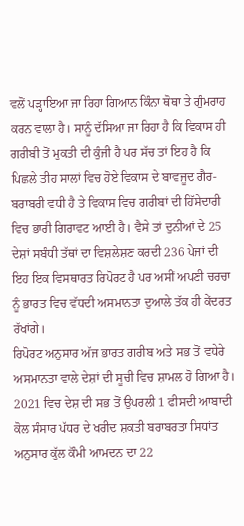ਵਲੋਂ ਪੜ੍ਹਾਇਆ ਜਾ ਰਿਹਾ ਗਿਆਨ ਕਿੰਨਾ ਥੋਥਾ ਤੇ ਗੁੰਮਰਾਹ ਕਰਨ ਵਾਲਾ ਹੈ। ਸਾਨੂੰ ਦੱਸਿਆ ਜਾ ਰਿਹਾ ਹੈ ਕਿ ਵਿਕਾਸ ਹੀ ਗਰੀਬੀ ਤੋਂ ਮੁਕਤੀ ਦੀ ਕੁੰਜੀ ਹੈ ਪਰ ਸੱਚ ਤਾਂ ਇਹ ਹੈ ਕਿ ਪਿਛਲੇ ਤੀਹ ਸਾਲਾਂ ਵਿਚ ਹੋਏ ਵਿਕਾਸ ਦੇ ਬਾਵਜੂਦ ਗੈਰ-ਬਰਾਬਰੀ ਵਧੀ ਹੈ ਤੇ ਵਿਕਾਸ ਵਿਚ ਗਰੀਬਾਂ ਦੀ ਹਿੱਸੇਦਾਰੀ ਵਿਚ ਭਾਰੀ ਗਿਰਾਵਟ ਆਈ ਹੈ। ਵੈਸੇ ਤਾਂ ਦੁਨੀਆਂ ਦੇ 25 ਦੇਸ਼ਾਂ ਸਬੰਧੀ ਤੱਥਾਂ ਦਾ ਵਿਸ਼ਲੇਸ਼ਣ ਕਰਦੀ 236 ਪੇਜਾਂ ਦੀ ਇਹ ਇਕ ਵਿਸਥਾਰਤ ਰਿਪੋਰਟ ਹੈ ਪਰ ਅਸੀਂ ਅਪਣੀ ਚਰਚਾ ਨੂੰ ਭਾਰਤ ਵਿਚ ਵੱਧਦੀ ਅਸਮਾਨਤਾ ਦੁਆਲੇ ਤੱਕ ਹੀ ਕੇਂਦਰਤ ਰੱਖਾਂਗੇ।
ਰਿਪੋਰਟ ਅਨੁਸਾਰ ਅੱਜ ਭਾਰਤ ਗਰੀਬ ਅਤੇ ਸਭ ਤੋਂ ਵਧੇਰੇ ਅਸਮਾਨਤਾ ਵਾਲੇ ਦੇਸ਼ਾਂ ਦੀ ਸੂਚੀ ਵਿਚ ਸ਼ਾਮਲ ਹੋ ਗਿਆ ਹੈ। 2021 ਵਿਚ ਦੇਸ਼ ਦੀ ਸਭ ਤੋਂ ਉਪਰਲੀ 1 ਫੀਸਦੀ ਆਬਾਦੀ ਕੋਲ ਸੰਸਾਰ ਪੱਧਰ ਦੇ ਖਰੀਦ ਸ਼ਕਤੀ ਬਰਾਬਰਤਾ ਸਿਧਾਂਤ ਅਨੁਸਾਰ ਕੁੱਲ ਕੌਮੀ ਆਮਦਨ ਦਾ 22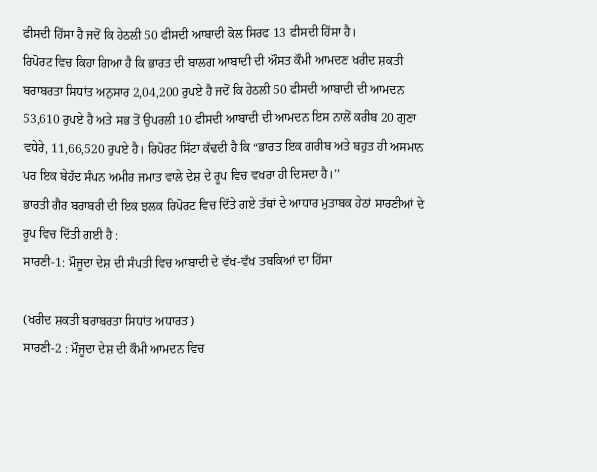ਫੀਸਦੀ ਹਿੱਸਾ ਹੈ ਜਦੋਂ ਕਿ ਹੇਠਲੀ 50 ਫੀਸਦੀ ਆਬਾਦੀ ਕੋਲ ਸਿਰਫ 13 ਫੀਸਦੀ ਹਿੱਸਾ ਹੈ।
ਰਿਪੋਰਟ ਵਿਚ ਕਿਹਾ ਗਿਆ ਹੈ ਕਿ ਭਾਰਤ ਦੀ ਬਾਲਗ ਆਬਾਦੀ ਦੀ ਔਸਤ ਕੌਮੀ ਆਮਦਣ ਖਰੀਦ ਸ਼ਕਤੀ ਬਰਾਬਰਤਾ ਸਿਧਾਂਤ ਅਨੁਸਾਰ 2,04,200 ਰੁਪਏ ਹੈ ਜਦੋਂ ਕਿ ਹੇਠਲੀ 50 ਫੀਸਦੀ ਆਬਾਦੀ ਦੀ ਆਮਦਨ 53,610 ਰੁਪਏ ਹੈ ਅਤੇ ਸਭ ਤੋਂ ਉਪਰਲੀ 10 ਫੀਸਦੀ ਆਬਾਦੀ ਦੀ ਆਮਦਨ ਇਸ ਨਾਲੋਂ ਕਰੀਬ 20 ਗੁਣਾ ਵਧੇਰੇ, 11,66,520 ਰੁਪਏ ਹੈ। ਰਿਪੋਰਟ ਸਿੱਟਾ ਕੱਢਦੀ ਹੈ ਕਿ “ਭਾਰਤ ਇਕ ਗਰੀਬ ਅਤੇ ਬਹੁਤ ਹੀ ਅਸਮਾਨ ਪਰ ਇਕ ਬੇਹੱਦ ਸੰਪਨ ਅਮੀਰ ਜਮਾਤ ਵਾਲੇ ਦੇਸ਼ ਦੇ ਰੂਪ ਵਿਚ ਵਖਰਾ ਹੀ ਦਿਸਦਾ ਹੈ।’’
ਭਾਰਤੀ ਗੈਰ ਬਰਾਬਰੀ ਦੀ ਇਕ ਝਲਕ ਰਿਪੋਰਟ ਵਿਚ ਦਿੱਤੇ ਗਏ ਤੱਥਾਂ ਦੇ ਆਧਾਰ ਮੁਤਾਬਕ ਹੇਠਾਂ ਸਾਰਣੀਆਂ ਦੇ ਰੂਪ ਵਿਚ ਦਿੱਤੀ ਗਈ ਹੈ :
ਸਾਰਣੀ-1: ਮੌਜੂਦਾ ਦੇਸ਼ ਦੀ ਸੰਪਤੀ ਵਿਚ ਆਬਾਦੀ ਦੇ ਵੱਖ-ਵੱਖ ਤਬਕਿਆਂ ਦਾ ਹਿੱਸਾ

(ਖਰੀਦ ਸ਼ਕਤੀ ਬਰਾਬਰਤਾ ਸਿਧਾਂਤ ਅਧਾਰਤ)
ਸਾਰਣੀ-2 : ਮੌਜੂਦਾ ਦੇਸ਼ ਦੀ ਕੌਮੀ ਆਮਦਨ ਵਿਚ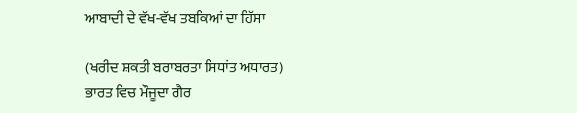ਆਬਾਦੀ ਦੇ ਵੱਖ-ਵੱਖ ਤਬਕਿਆਂ ਦਾ ਹਿੱਸਾ

(ਖਰੀਦ ਸ਼ਕਤੀ ਬਰਾਬਰਤਾ ਸਿਧਾਂਤ ਅਧਾਰਤ)
ਭਾਰਤ ਵਿਚ ਮੌਜੂਦਾ ਗੈਰ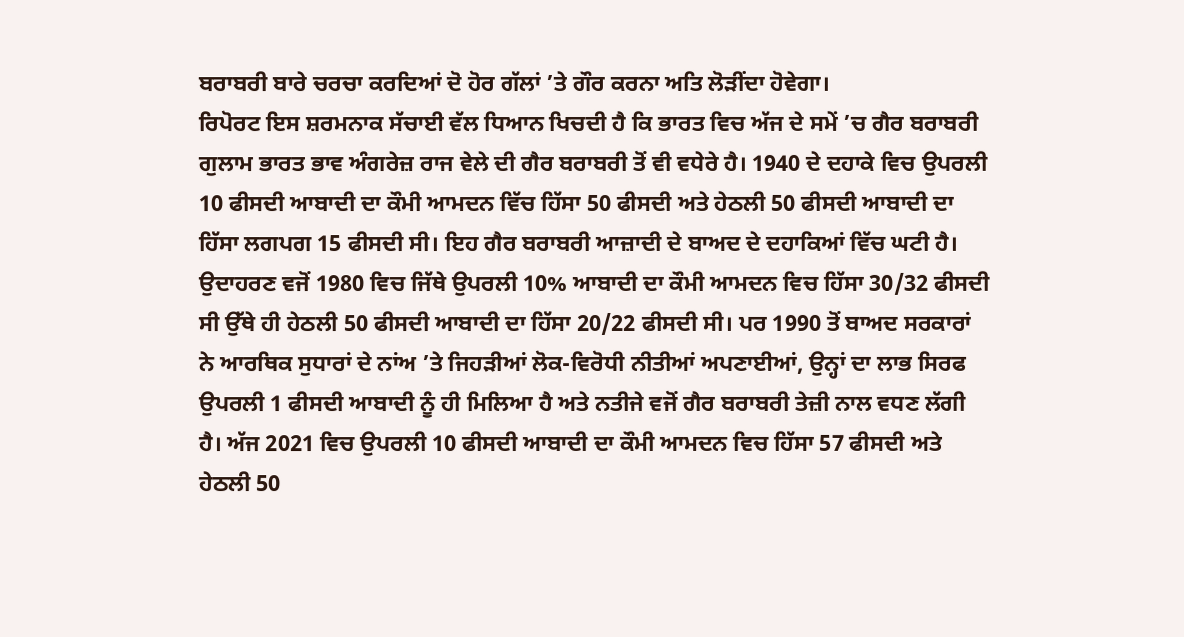ਬਰਾਬਰੀ ਬਾਰੇ ਚਰਚਾ ਕਰਦਿਆਂ ਦੋ ਹੋਰ ਗੱਲਾਂ ’ਤੇ ਗੌਰ ਕਰਨਾ ਅਤਿ ਲੋੜੀਂਦਾ ਹੋਵੇਗਾ।
ਰਿਪੋਰਟ ਇਸ ਸ਼ਰਮਨਾਕ ਸੱਚਾਈ ਵੱਲ ਧਿਆਨ ਖਿਚਦੀ ਹੈ ਕਿ ਭਾਰਤ ਵਿਚ ਅੱਜ ਦੇ ਸਮੇਂ ’ਚ ਗੈਰ ਬਰਾਬਰੀ ਗੁਲਾਮ ਭਾਰਤ ਭਾਵ ਅੰਗਰੇਜ਼ ਰਾਜ ਵੇਲੇ ਦੀ ਗੈਰ ਬਰਾਬਰੀ ਤੋਂ ਵੀ ਵਧੇਰੇ ਹੈ। 1940 ਦੇ ਦਹਾਕੇ ਵਿਚ ਉਪਰਲੀ 10 ਫੀਸਦੀ ਆਬਾਦੀ ਦਾ ਕੌਮੀ ਆਮਦਨ ਵਿੱਚ ਹਿੱਸਾ 50 ਫੀਸਦੀ ਅਤੇ ਹੇਠਲੀ 50 ਫੀਸਦੀ ਆਬਾਦੀ ਦਾ ਹਿੱਸਾ ਲਗਪਗ 15 ਫੀਸਦੀ ਸੀ। ਇਹ ਗੈਰ ਬਰਾਬਰੀ ਆਜ਼ਾਦੀ ਦੇ ਬਾਅਦ ਦੇ ਦਹਾਕਿਆਂ ਵਿੱਚ ਘਟੀ ਹੈ। ਉਦਾਹਰਣ ਵਜੋਂ 1980 ਵਿਚ ਜਿੱਥੇ ਉਪਰਲੀ 10% ਆਬਾਦੀ ਦਾ ਕੌਮੀ ਆਮਦਨ ਵਿਚ ਹਿੱਸਾ 30/32 ਫੀਸਦੀ ਸੀ ਉੱਥੇ ਹੀ ਹੇਠਲੀ 50 ਫੀਸਦੀ ਆਬਾਦੀ ਦਾ ਹਿੱਸਾ 20/22 ਫੀਸਦੀ ਸੀ। ਪਰ 1990 ਤੋਂ ਬਾਅਦ ਸਰਕਾਰਾਂ ਨੇ ਆਰਥਿਕ ਸੁਧਾਰਾਂ ਦੇ ਨਾਂਅ ’ਤੇ ਜਿਹੜੀਆਂ ਲੋਕ-ਵਿਰੋਧੀ ਨੀਤੀਆਂ ਅਪਣਾਈਆਂ, ਉਨ੍ਹਾਂ ਦਾ ਲਾਭ ਸਿਰਫ ਉਪਰਲੀ 1 ਫੀਸਦੀ ਆਬਾਦੀ ਨੂੰ ਹੀ ਮਿਲਿਆ ਹੈ ਅਤੇ ਨਤੀਜੇ ਵਜੋਂ ਗੈਰ ਬਰਾਬਰੀ ਤੇਜ਼ੀ ਨਾਲ ਵਧਣ ਲੱਗੀ ਹੈ। ਅੱਜ 2021 ਵਿਚ ਉਪਰਲੀ 10 ਫੀਸਦੀ ਆਬਾਦੀ ਦਾ ਕੌਮੀ ਆਮਦਨ ਵਿਚ ਹਿੱਸਾ 57 ਫੀਸਦੀ ਅਤੇ ਹੇਠਲੀ 50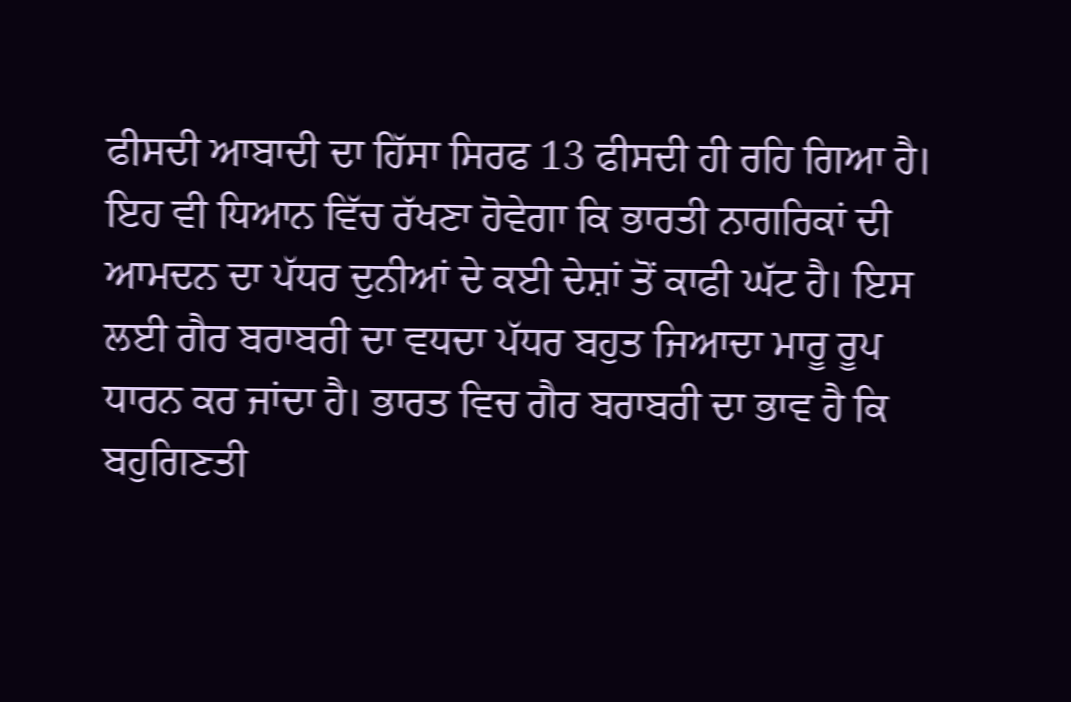ਫੀਸਦੀ ਆਬਾਦੀ ਦਾ ਹਿੱਸਾ ਸਿਰਫ 13 ਫੀਸਦੀ ਹੀ ਰਹਿ ਗਿਆ ਹੈ।
ਇਹ ਵੀ ਧਿਆਨ ਵਿੱਚ ਰੱਖਣਾ ਹੋਵੇਗਾ ਕਿ ਭਾਰਤੀ ਨਾਗਰਿਕਾਂ ਦੀ ਆਮਦਨ ਦਾ ਪੱਧਰ ਦੁਨੀਆਂ ਦੇ ਕਈ ਦੇਸ਼ਾਂ ਤੋਂ ਕਾਫੀ ਘੱਟ ਹੈ। ਇਸ ਲਈ ਗੈਰ ਬਰਾਬਰੀ ਦਾ ਵਧਦਾ ਪੱਧਰ ਬਹੁਤ ਜਿਆਦਾ ਮਾਰੂ ਰੂਪ ਧਾਰਨ ਕਰ ਜਾਂਦਾ ਹੈ। ਭਾਰਤ ਵਿਚ ਗੈਰ ਬਰਾਬਰੀ ਦਾ ਭਾਵ ਹੈ ਕਿ ਬਹੁਗਿਣਤੀ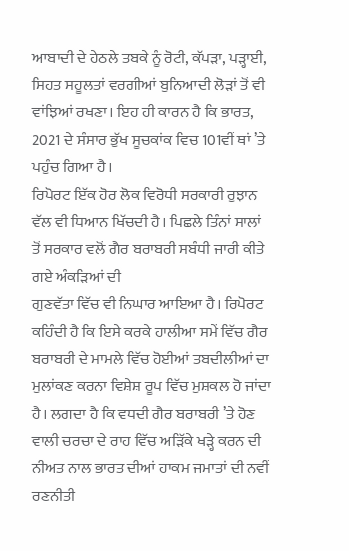ਆਬਾਦੀ ਦੇ ਹੇਠਲੇ ਤਬਕੇ ਨੂੰ ਰੋਟੀ, ਕੱਪੜਾ, ਪੜ੍ਹਾਈ, ਸਿਹਤ ਸਹੂਲਤਾਂ ਵਰਗੀਆਂ ਬੁਨਿਆਦੀ ਲੋੜਾਂ ਤੋਂ ਵੀ ਵਾਂਝਿਆਂ ਰਖਣਾ। ਇਹ ਹੀ ਕਾਰਨ ਹੈ ਕਿ ਭਾਰਤ, 2021 ਦੇ ਸੰਸਾਰ ਭੁੱਖ ਸੂਚਕਾਂਕ ਵਿਚ 101ਵੀਂ ਥਾਂ ’ਤੇ ਪਹੁੰਚ ਗਿਆ ਹੈ।
ਰਿਪੋਰਟ ਇੱਕ ਹੋਰ ਲੋਕ ਵਿਰੋਧੀ ਸਰਕਾਰੀ ਰੁਝਾਨ ਵੱਲ ਵੀ ਧਿਆਨ ਖਿੱਚਦੀ ਹੈ। ਪਿਛਲੇ ਤਿੰਨਾਂ ਸਾਲਾਂ ਤੋਂ ਸਰਕਾਰ ਵਲੋਂ ਗੈਰ ਬਰਾਬਰੀ ਸਬੰਧੀ ਜਾਰੀ ਕੀਤੇ ਗਏ ਅੰਕੜਿਆਂ ਦੀ
ਗੁਣਵੱਤਾ ਵਿੱਚ ਵੀ ਨਿਘਾਰ ਆਇਆ ਹੈ। ਰਿਪੋਰਟ ਕਹਿੰਦੀ ਹੈ ਕਿ ਇਸੇ ਕਰਕੇ ਹਾਲੀਆ ਸਮੇਂ ਵਿੱਚ ਗੈਰ ਬਰਾਬਰੀ ਦੇ ਮਾਮਲੇ ਵਿੱਚ ਹੋਈਆਂ ਤਬਦੀਲੀਆਂ ਦਾ ਮੁਲਾਂਕਣ ਕਰਨਾ ਵਿਸ਼ੇਸ਼ ਰੂਪ ਵਿੱਚ ਮੁਸ਼ਕਲ ਹੋ ਜਾਂਦਾ ਹੈ। ਲਗਦਾ ਹੈ ਕਿ ਵਧਦੀ ਗੈਰ ਬਰਾਬਰੀ ’ਤੇ ਹੋਣ ਵਾਲੀ ਚਰਚਾ ਦੇ ਰਾਹ ਵਿੱਚ ਅੜਿੱਕੇ ਖੜ੍ਹੇ ਕਰਨ ਦੀ ਨੀਅਤ ਨਾਲ ਭਾਰਤ ਦੀਆਂ ਹਾਕਮ ਜਮਾਤਾਂ ਦੀ ਨਵੀਂ ਰਣਨੀਤੀ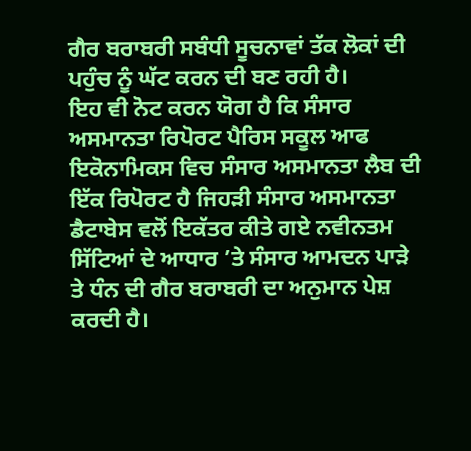ਗੈਰ ਬਰਾਬਰੀ ਸਬੰਧੀ ਸੂਚਨਾਵਾਂ ਤੱਕ ਲੋਕਾਂ ਦੀ ਪਹੁੰਚ ਨੂੰ ਘੱਟ ਕਰਨ ਦੀ ਬਣ ਰਹੀ ਹੈ।
ਇਹ ਵੀ ਨੋਟ ਕਰਨ ਯੋਗ ਹੈ ਕਿ ਸੰਸਾਰ ਅਸਮਾਨਤਾ ਰਿਪੋਰਟ ਪੈਰਿਸ ਸਕੂਲ ਆਫ ਇਕੋਨਾਮਿਕਸ ਵਿਚ ਸੰਸਾਰ ਅਸਮਾਨਤਾ ਲੈਬ ਦੀ ਇੱਕ ਰਿਪੋਰਟ ਹੈ ਜਿਹੜੀ ਸੰਸਾਰ ਅਸਮਾਨਤਾ ਡੈਟਾਬੇਸ ਵਲੋਂ ਇਕੱਤਰ ਕੀਤੇ ਗਏ ਨਵੀਨਤਮ ਸਿੱਟਿਆਂ ਦੇ ਆਧਾਰ ’ਤੇ ਸੰਸਾਰ ਆਮਦਨ ਪਾੜੇ ਤੇ ਧੰਨ ਦੀ ਗੈਰ ਬਰਾਬਰੀ ਦਾ ਅਨੁਮਾਨ ਪੇਸ਼ ਕਰਦੀ ਹੈ।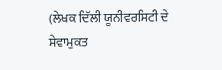(ਲੇਖਕ ਦਿੱਲੀ ਯੂਨੀਵਰਸਿਟੀ ਦੇ ਸੇਵਾਮੁਕਤ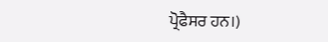ਪ੍ਰੋਫੈਸਰ ਹਨ।)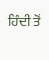ਹਿੰਦੀ ਤੋਂ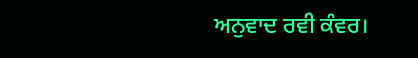ਅਨੁਵਾਦ ਰਵੀ ਕੰਵਰ।